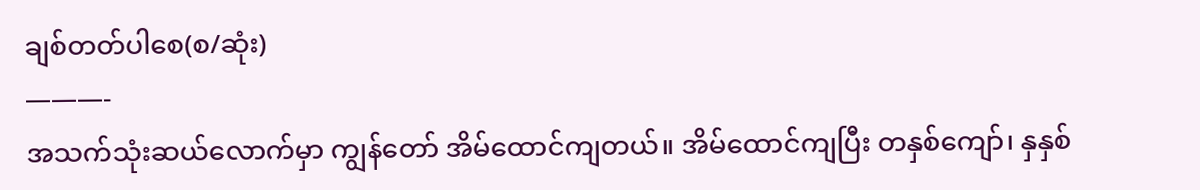ချစ်တတ်ပါစေ(စ/ဆုံး)
———-
အသက်သုံးဆယ်လောက်မှာ ကျွန်တော် အိမ်ထောင်ကျတယ်။ အိမ်ထောင်ကျပြီး တနှစ်ကျော်၊ နှနှစ်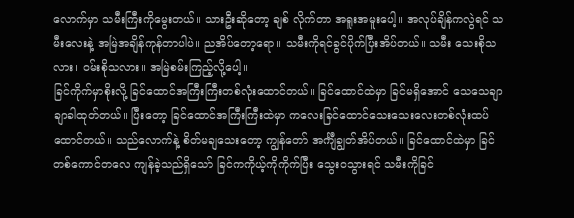လောက်မှာ သမီးကြီးကိုမွေးတယ်။ သားဦးဆိုတော့ ချစ် လိုက်တာ အရူးအမူးပေါ့။ အလုပ်ချိန်ကလွဲရင် သမီးလေးနဲ့ အမြဲအချိန်ကုန်တာပါပဲ။ ညအိပ်တော့ရော။ သမီးကိုရင်ခွင်ပိုက်ပြီးအိပ်တယ်။ သမီး သေးစိုသလား၊ ဝမ်းစိုသလား။ အမြဲစမ်းကြည့်လို့ပေါ့။
ခြင်ကိုက်မှာစိုးလို့ ခြင်ထောင်အကြီးကြီးတစ်လုံးထောင်တယ်။ ခြင်ထောင်ထဲမှာ ခြင်မရှိအောင် သေသေချာချာခါထုတ်တယ်။ ပြီးတော့ ခြင်ထောင်အကြီးကြီးထဲမှာ ကလေးခြင်ထောင်သေးသေးလေးတစ်လုံးထပ်ထောင်တယ်။ သည်လောက်နဲ့ စိတ်မချသေးတော့ ကျွန်တော် အင်္ကျီချွတ်အိပ်တယ်။ ခြင်ထောင်ထဲမှာ ခြင် တစ်ကောင်တလေ ကျန်ခဲ့သည်ရှိသော် ခြင်ကကိုယ့်ကိုကိုက်ပြီး သွေးဝသွားရင် သမီးကိုခြင်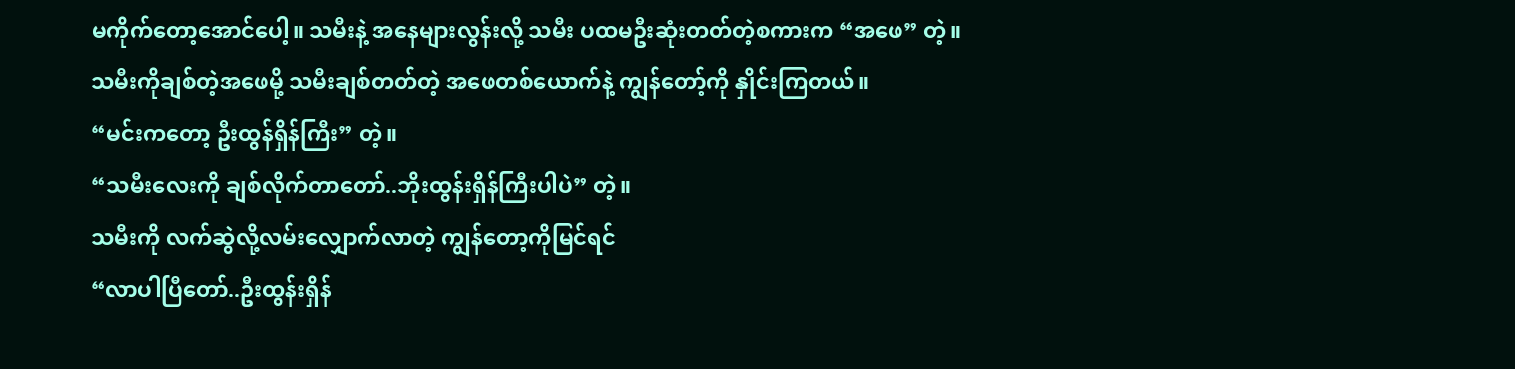မကိုက်တော့အောင်ပေါ့။ သမီးနဲ့ အနေများလွန်းလို့ သမီး ပထမဦးဆုံးတတ်တဲ့စကားက “အဖေ” တဲ့။
သမီးကိုချစ်တဲ့အဖေမို့ သမီးချစ်တတ်တဲ့ အဖေတစ်ယောက်နဲ့ ကျွန်တော့်ကို နှိုင်းကြတယ်။
“မင်းကတော့ ဦးထွန်ရှိန်ကြီး” တဲ့။
“သမီးလေးကို ချစ်လိုက်တာတော်..ဘိုးထွန်းရှိန်ကြီးပါပဲ” တဲ့။
သမီးကို လက်ဆွဲလို့လမ်းလျှောက်လာတဲ့ ကျွန်တော့ကိုမြင်ရင်
“လာပါပြီတော်..ဦးထွန်းရှိန်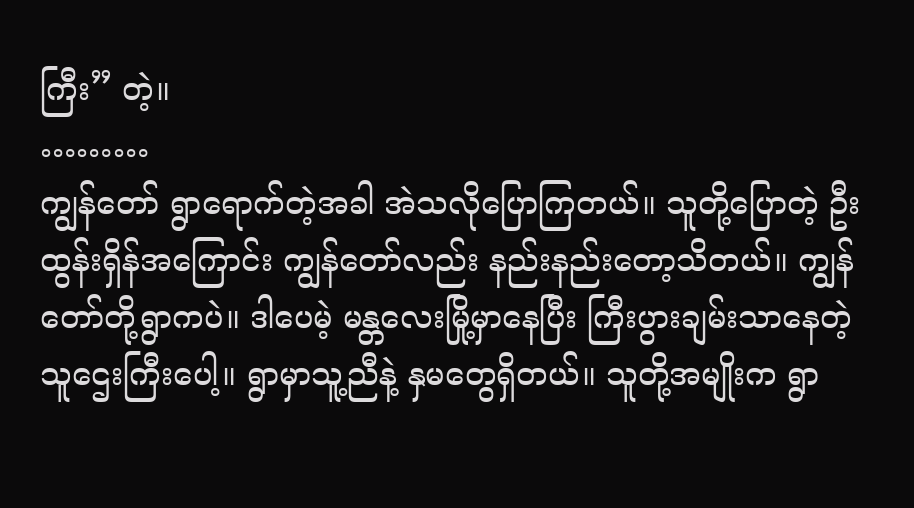ကြီး” တဲ့။
………
ကျွန်တော် ရွာရောက်တဲ့အခါ အဲသလိုပြောကြတယ်။ သူတို့ပြောတဲ့ ဦးထွန်းရှိန်အကြောင်း ကျွန်တော်လည်း နည်းနည်းတော့သိတယ်။ ကျွန်တော်တို့ရွာကပဲ။ ဒါပေမဲ့ မန္တလေးမြို့မှာနေပြီး ကြီးပွားချမ်းသာနေတဲ့ သူဌေးကြီးပေါ့။ ရွာမှာသူ့ညီနဲ့ နှမတွေရှိတယ်။ သူတို့အမျိုးက ရွာ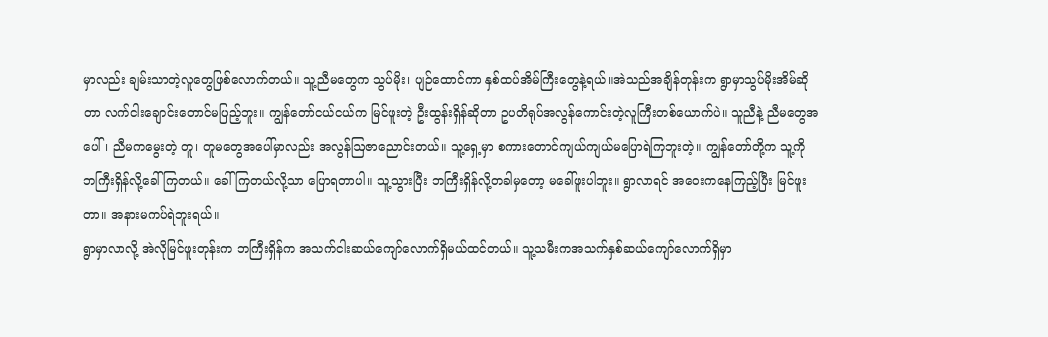မှာလည်း ချမ်းသာတဲ့လူတွေဖြစ်လောက်တယ်။ သူ့ညီမတွေက သွပ်မိုး၊ ပျဉ်ထောင်ကာ နှစ်ထပ်အိမ်ကြီးတွေနဲ့ရယ်။အဲသည်အချိန်တုန်းက ရွာမှာသွပ်မိုးအိမ်ဆိုတာ လက်ငါးချောင်းတောင်မပြည့်ဘူး။ ကျွန်တော်ငယ်ငယ်က မြင်ဖူးတဲ့ ဦးထွန်းရှိန်ဆိုတာ ဥပတိရုပ်အလွန်ကောင်းတဲ့လူကြီးတစ်ယောက်ပဲ။ သူညီနဲ့ ညီမတွေအပေါ်၊ ညီမကမွေးတဲ့ တူ၊ တူမတွေအပေါ်မှာလည်း အလွန်ဩဇာညောင်းတယ်။ သူ့ရှေ့မှာ စကားတောင်ကျယ်ကျယ်မပြောရဲကြဘူးတဲ့။ ကျွန်တော်တို့က သူ့ကို ဘကြီးရှိန်လို့ခေါ်ကြတယ်။ ခေါ်ကြတယ်လို့သာ ပြောရတာပါ။ သူ့သွားပြီး ဘကြီးရှိန်လို့တခါမှတော့ မခေါ်ဖူးပါဘူး။ ရွာလာရင် အဝေးကနေကြည့်ပြီး မြင်ဖူးတာ။ အနားမကပ်ရဲဘူးရယ်။
ရွာမှာလာလို့ အဲလိုမြင်ဖူးတုန်းက ဘကြီးရှိန်က အသက်ငါးဆယ်ကျော်လောက်ရှိမယ်ထင်တယ်။ သူ့သမီးကအသက်နှစ်ဆယ်ကျော်လောက်ရှိမှာ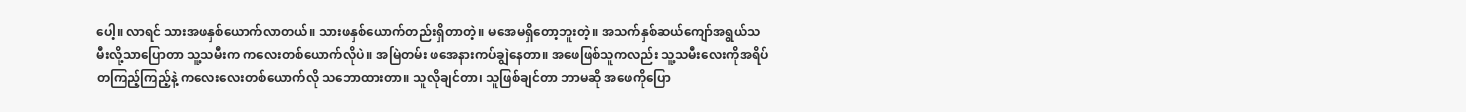ပေါ့။ လာရင် သားအဖနှစ်ယောက်လာတယ်။ သားဖနှစ်ယောက်တည်းရှိတာတဲ့။ မအေမရှိတော့ဘူးတဲ့။ အသက်နှစ်ဆယ်ကျော်အရွယ်သမီးလို့သာပြောတာ သူ့သမီးက ကလေးတစ်ယောက်လိုပဲ။ အမြဲတမ်း ဖအေနားကပ်ချွဲနေတာ။ အဖေဖြစ်သူကလည်း သူ့သမီးလေးကိုအရိပ်တကြည့်ကြည့်နဲ့ ကလေးလေးတစ်ယောက်လို သဘောထားတာ။ သူလိုချင်တာ၊ သူဖြစ်ချင်တာ ဘာမဆို အဖေကိုပြော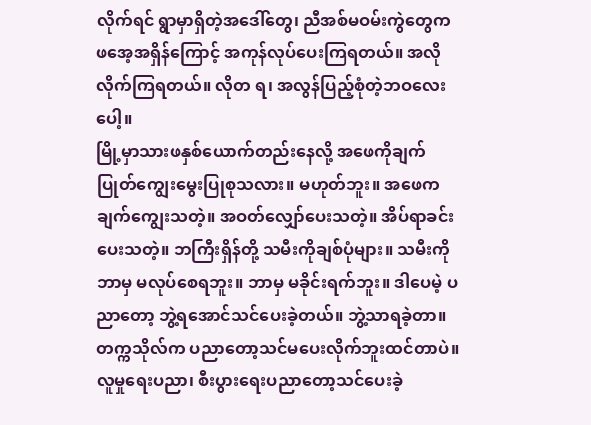လိုက်ရင် ရွာမှာရှိတဲ့အဒေါ်တွေ၊ ညီအစ်မဝမ်းကွဲတွေက ဖအေ့အရှိန်ကြောင့် အကုန်လုပ်ပေးကြရတယ်။ အလိုလိုက်ကြရတယ်။ လိုတ ရ၊ အလွန်ပြည့်စုံတဲ့ဘဝလေးပေါ့။
မြို့မှာသားဖနှစ်ယောက်တည်းနေလို့ အဖေကိုချက်ပြုတ်ကျွေးမွေးပြုစုသလား။ မဟုတ်ဘူး။ အဖေကချက်ကျွေးသတဲ့။ အဝတ်လျှော်ပေးသတဲ့။ အိပ်ရာခင်းပေးသတဲ့။ ဘကြီးရှိန်တို့ သမီးကိုချစ်ပုံများ။ သမီးကိုဘာမှ မလုပ်စေရဘူး။ ဘာမှ မခိုင်းရက်ဘူး။ ဒါပေမဲ့ ပညာတော့ ဘွဲ့ရအောင်သင်ပေးခဲ့တယ်။ ဘွဲ့သာရခဲ့တာ။ တက္ကသိုလ်က ပညာတော့သင်မပေးလိုက်ဘူးထင်တာပဲ။ လူမှုရေးပညာ၊ စီးပွားရေးပညာတော့သင်ပေးခဲ့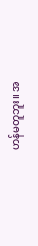ဟန်မတူဘူး။ အ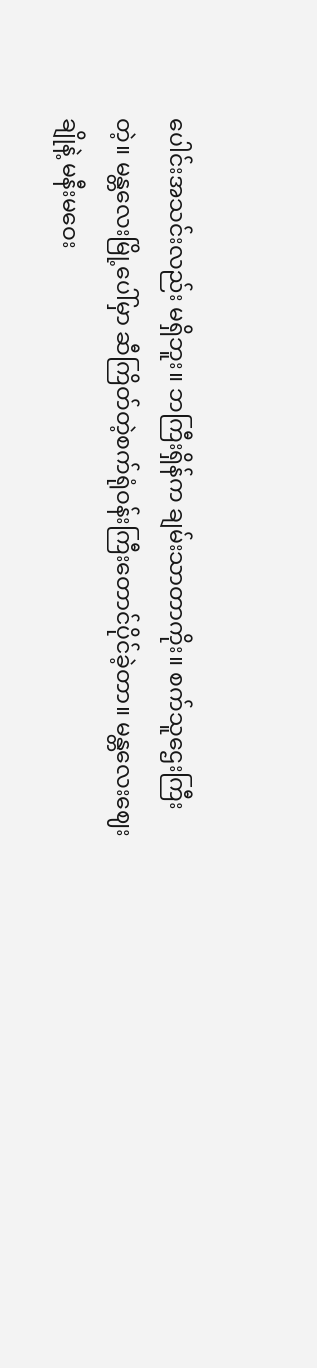ပေါင်းအသင်းလည်း မရှိဘူး။ ဘကြီးရှိန်က ချမ်းသာတာကိုး။ စက်သူဌေးကြီးတဲ့။ မန္တလေးမြို့ပေါ်မှာ ဆီကြိတ်တဲ့စက်ရုံဝန်းကြီးတောင်ပိုင်ခဲ့တာ။ မန္တလေးဈေးချိုနဲ့ မနီးမဝေး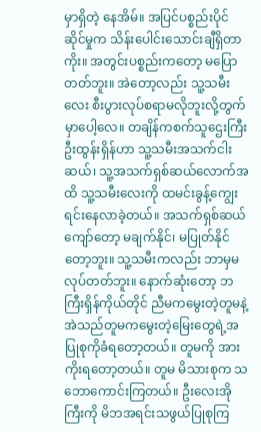မှာရှိတဲ့ နေအိမ်။ အပြင်ပစ္စည်းပိုင်ဆိုင်မှုက သိန်းပေါင်းသောင်းချီရှိတာကိုး။ အတွင်းပစ္စည်းကတော့ မပြောတတ်ဘူး။ အဲတော့လည်း သူ့သမီးလေး စီးပွားလုပ်စရာမလိုဘူးလို့တွက်မှာပေါ့လေ။ တချိန်ကစက်သူဌေးကြီး ဦးထွန်းရှိန်ဟာ သူ့သမီးအသက်ငါးဆယ်၊ သူ့အသက်ရှစ်ဆယ်လောက်အထိ သူ့သမီးလေးကို ထမင်းခွန့်ကျွေးရင်းနေလာခဲ့တယ်။ အသက်ရှစ်ဆယ်ကျော်တော့ မချက်နိုင်၊ မပြုတ်နိုင်တော့ဘူး။ သူ့သမီးကလည်း ဘာမှမလုပ်တတ်ဘူး။ နောက်ဆုံးတော့ ဘကြီးရှိန်ကိုယ်တိုင် ညီမကမွေးတဲ့တူမနဲ့ အဲသည်တူမကမွေးတဲ့မြေးတွေရဲ့အပြုစုကိုခံရတော့တယ်။ တူမကို အားကိုးရတော့တယ်။ တူမ မိသားစုက သဘောကောင်းကြတယ်။ ဦးလေးအိုကြီးကို မိဘအရင်းသဖွယ်ပြုစုကြ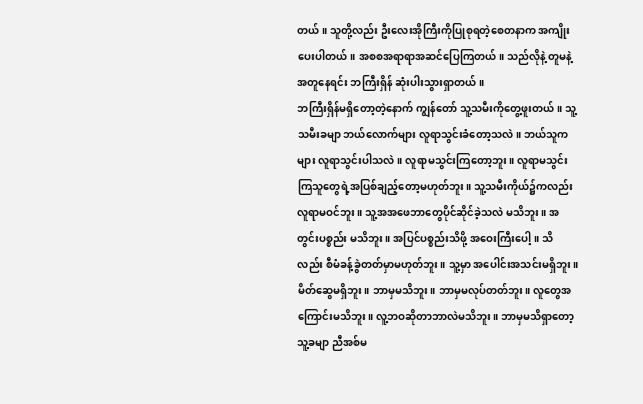တယ်။ သူတို့လည်း ဦးလေးအိုကြီးကိုပြုစုရတဲ့စေတနာက အကျိုးပေးပါတယ်။ အစစအရာရာအဆင်ပြေကြတယ်။ သည်လိုနဲ့ တူမနဲ့ အတူနေရင်း ဘကြီးရှိန် ဆုံးပါးသွားရှာတယ်။
ဘကြီးရှိန်မရှိတော့တဲ့နောက် ကျွန်တော် သူ့သမီးကိုတွေ့ဖူးတယ်။ သူ့သမီးခမျာ ဘယ်လောက်များ လူရာသွင်းခံတော့သလဲ။ ဘယ်သူကများ လူရာသွင်းပါသလဲ။ လူရာမသွင်းကြတော့ဘူး။ လူရာမသွင်းကြသူတွေရဲ့အပြစ်ချည့်တော့မဟုတ်ဘူး။ သူ့သမီးကိုယ်၌ကလည်း လူရာမဝင်ဘူး။ သူ့အအဖေဘာတွေပိုင်ဆိုင်ခဲ့သလဲ မသိဘူး။ အတွင်းပစ္စည်း မသိဘူး။ အပြင်ပစ္စည်းသိဖို့ အဝေးကြီးပေါ့။ သိလည်း စီမံခန့်ခွဲတတ်မှာမဟုတ်ဘူး။ သူ့မှာ အပေါင်းအသင်းမရှိဘူး။ မိတ်ဆွေမရှိဘူး။ ဘာမှမသိဘူး။ ဘာမှမလုပ်တတ်ဘူး။ လူတွေအကြောင်းမသိဘူး။ လူ့ဘဝဆိုတာဘာလဲမသိဘူး။ ဘာမှမသိရှာတော့ သူ့ခမျာ ညီအစ်မ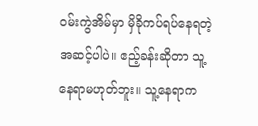ဝမ်းကွဲအိမ်မှာ မှိခိုကပ်ရပ်နေရတဲ့အဆင့်ပါပဲ။ ဧည့်ခန်းဆိုတာ သူ့နေရာမဟုတ်ဘူး။ သူ့နေရာက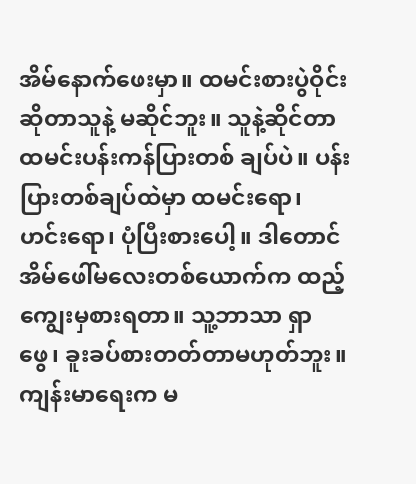အိမ်နောက်ဖေးမှာ။ ထမင်းစားပွဲဝိုင်းဆိုတာသူနဲ့ မဆိုင်ဘူး။ သူနဲ့ဆိုင်တာ ထမင်းပန်းကန်ပြားတစ် ချပ်ပဲ။ ပန်းပြားတစ်ချပ်ထဲမှာ ထမင်းရော၊ ဟင်းရော၊ ပုံပြီးစားပေါ့။ ဒါတောင် အိမ်ဖေါ်မလေးတစ်ယောက်က ထည့်ကျွေးမှစားရတာ။ သူ့ဘာသာ ရှာဖွေ၊ ခူးခပ်စားတတ်တာမဟုတ်ဘူး။ ကျန်းမာရေးက မ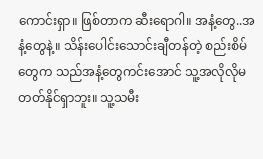ကောင်းရှာ။ ဖြစ်တာက ဆီးရောဂါ။ အနံ့တွေ..အနံ့တွေနဲ့။ သိန်းပေါင်းသောင်းချီတန်တဲ့ စည်းစိမ်တွေက သည်အနံ့တွေကင်းအောင် သူ့အလိုလိုမတတ်နိုင်ရှာဘူး။ သူ့သမီး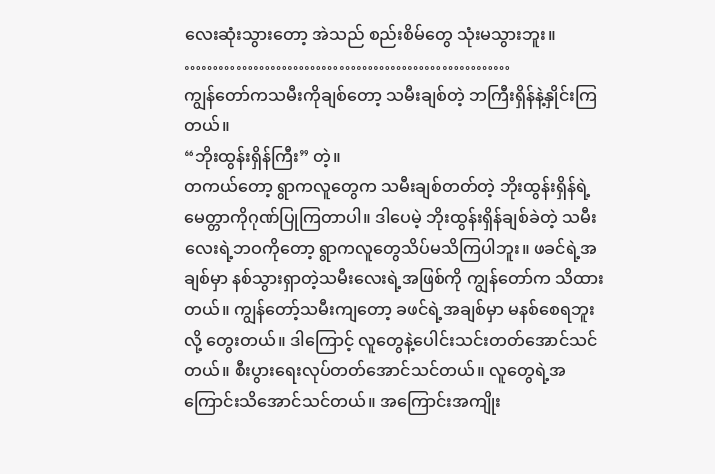လေးဆုံးသွားတော့ အဲသည် စည်းစိမ်တွေ သုံးမသွားဘူး။
…………………………………………………
ကျွန်တော်ကသမီးကိုချစ်တော့ သမီးချစ်တဲ့ ဘကြီးရှိန်နဲ့နှိုင်းကြတယ်။
“ဘိုးထွန်းရှိန်ကြီး” တဲ့။
တကယ်တော့ ရွာကလူတွေက သမီးချစ်တတ်တဲ့ ဘိုးထွန်းရှိန်ရဲ့မေတ္တာကိုဂုဏ်ပြုကြတာပါ။ ဒါပေမဲ့ ဘိုးထွန်းရှိန်ချစ်ခဲတဲ့ သမီးလေးရဲ့ဘဝကိုတော့ ရွာကလူတွေသိပ်မသိကြပါဘူး။ ဖခင်ရဲ့အချစ်မှာ နစ်သွားရှာတဲ့သမီးလေးရဲ့အဖြစ်ကို ကျွန်တော်က သိထားတယ်။ ကျွန်တော့်သမီးကျတော့ ခဖင်ရဲ့အချစ်မှာ မနစ်စေရဘူးလို့ တွေးတယ်။ ဒါကြောင့် လူတွေနဲ့ပေါင်းသင်းတတ်အောင်သင်တယ်။ စီးပွားရေးလုပ်တတ်အောင်သင်တယ်။ လူတွေရဲ့အကြောင်းသိအောင်သင်တယ်။ အကြောင်းအကျိုး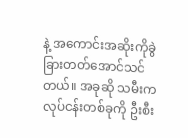နဲ့ အကောင်းအဆိုးကိုခွဲခြားတတ်အောင်သင်တယ်။ အခုဆို သမီးက လုပ်ငန်းတစ်ခုကို ဦးစီး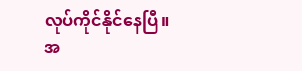လုပ်ကိုင်နိုင်နေပြီ။
အ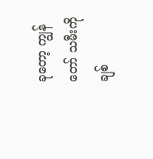ခုတော့ ကျွန်တော် သမီးကိုချစ်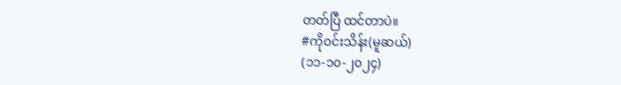တတ်ပြီ ထင်တာပဲ။
#ကိုဝင်းသိန်း(မူဆယ်)
(၁၁-၁၀-၂၀၂၄)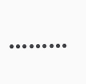………